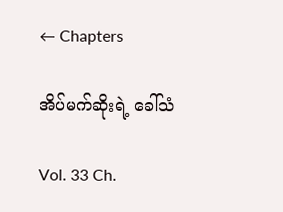← Chapters

အိပ်မက်ဆိုးရဲ့ ခေါ်သံ

Vol. 33 Ch.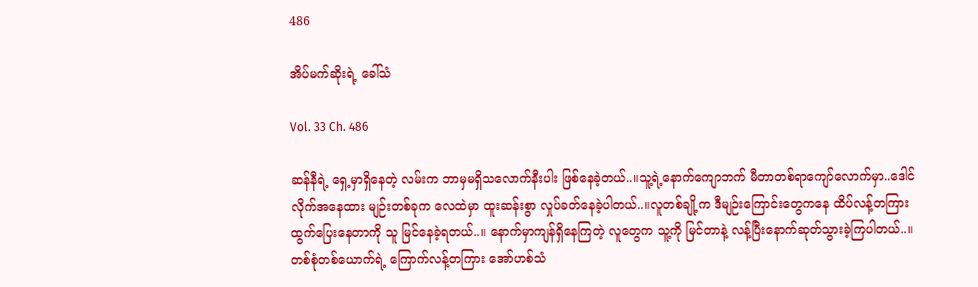486

အိပ်မက်ဆိုးရဲ့ ခေါ်သံ

Vol. 33 Ch. 486

ဆန်နီရဲ့ ရှေ့မှာရှိနေတဲ့ လမ်းက ဘာမှမရှိသလောက်နီးပါး ဖြစ်နေခဲ့တယ်..။သူ့ရဲ့နောက်ကျောဘက် မီတာတစ်ရာကျော်လောက်မှာ..ဒေါင်လိုက်အနေထား မျဉ်းတစ်ခုက လေထဲမှာ ထူးဆန်းစွာ လှုပ်ခတ်နေခဲ့ပါတယ်..။လူတစ်ချို့က ဒီမျဉ်းကြောင်းတွေကနေ ထိပ်လန့်တကြား ထွက်ပြေးနေတာကို သူ မြင်နေခဲ့ရတယ်..။ နောက်မှာကျန်ရှိနေကြတဲ့ လူတွေက သူ့ကို မြင်တာနဲ့ လန့်ပြီးနောက်ဆုတ်သွားခဲ့ကြပါတယ်..။တစ်စုံတစ်ယောက်ရဲ့ ကြောက်လန့်တကြား အော်ဟစ်သံ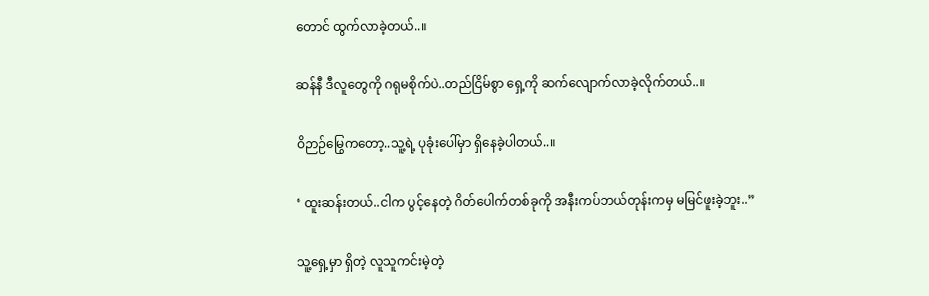တောင် ထွက်လာခဲ့တယ်..။

ဆန်နီ ဒီလူတွေကို ဂရုမစိုက်ပဲ..တည်ငြိမ်စွာ ရှေ့ကို ဆက်လျောက်လာခဲ့လိုက်တယ်..။

ဝိဉာဉ်မြွေကတော့..သူ့ရဲ့ ပုခုံးပေါ်မှာ ရှိနေခဲ့ပါတယ်..။

‘ ထူးဆန်းတယ်..ငါက ပွင့်နေတဲ့ ဂိတ်ပေါက်တစ်ခုကို အနီးကပ်ဘယ်တုန်းကမှ မမြင်ဖူးခဲ့ဘူး..”

သူ့ရှေ့မှာ ရှိတဲ့ လူသူကင်းမဲ့တဲ့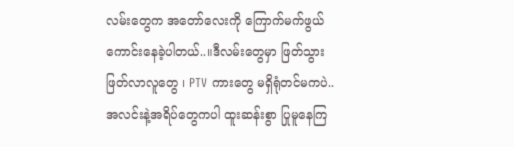လမ်းတွေက အတော်လေးကို ကြောက်မက်ဖွယ်ကောင်းနေခဲ့ပါတယ်..။ဒီလမ်းတွေမှာ ဖြတ်သွားဖြတ်လာလူတွေ ၊ PTV ကားတွေ မရှိရုံတင်မကပဲ..အလင်းနဲ့အရိပ်တွေကပါ ထူးဆန်းစွာ ပြုမူနေကြ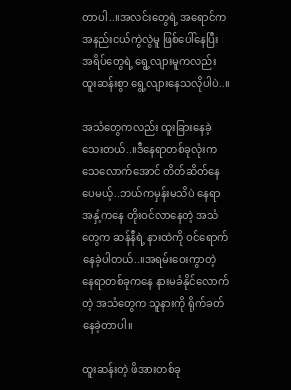တာပါ..။အလင်းတွေရဲ့ အရောင်က အနည်းငယ်ကွဲလွဲမူ ဖြစ်ပေါ်နေပြီး အရိပ်တွေရဲ့ ရွေ့လျားမူကလည်း ထူးဆန်းစွာ ရွေ့လျားနေသလိုပါပဲ..။

အသံတွေကလည်း ထူးခြားနေခဲ့သေးတယ်..။ဒီနေရာတစ်ခုလုံးက သေလောက်အောင် တိတ်ဆိတ်နေပေမယ့်..ဘယ်ကမှန်းမသိပဲ နေရာအနှံ့ကနေ တိုးဝင်လာနေတဲ့ အသံတွေက ဆန်နီရဲ့ နားထဲကို ဝင်ရောက်နေခဲ့ပါတယ်..။အရမ်းဝေးကွာတဲ့ နေရာတစ်ခုကနေ နားမခံနိုင်လောက်တဲ့ အသံတွေက သူနားကို ရိုက်ခတ်နေခဲ့တာပါ။

ထူးဆန်းတဲ့ ဖိအားတစ်ခု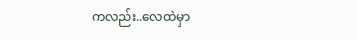ကလည်း..လေထဲမှာ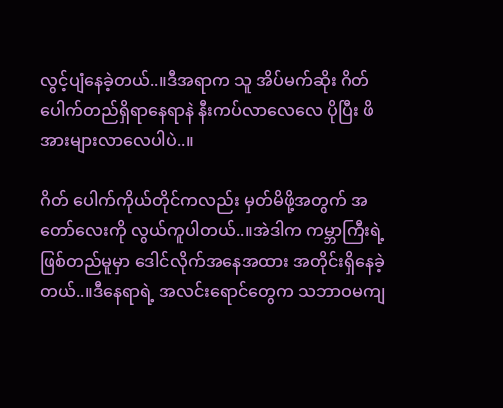လွင့်ပျံနေခဲ့တယ်..။ဒီအရာက သူ အိပ်မက်ဆိုး ဂိတ်ပေါက်တည်ရှိရာနေရာနဲ နီးကပ်လာလေလေ ပိုပြီး ဖိအားများလာလေပါပဲ..။

ဂိတ် ပေါက်ကိုယ်တိုင်ကလည်း မှတ်မိဖို့အတွက် အတော်လေးကို လွယ်ကူပါတယ်..။အဲဒါက ကမ္ဘာကြီးရဲ့ ဖြစ်တည်မူမှာ ဒေါင်လိုက်အနေအထား အတိုင်းရှိနေခဲ့တယ်..။ဒီနေရာရဲ့ အလင်းရောင်တွေက သဘာဝမကျ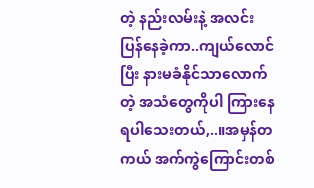တဲ့ နည်းလမ်းနဲ့ အလင်းပြန်နေခဲ့ကာ..ကျယ်လောင်ပြီး နားမခံနိုင်သာလောက်တဲ့ အသံတွေကိုပါ ကြားနေရပါသေးတယ်,..။အမှန်တကယ် အက်ကွဲကြောင်းတစ်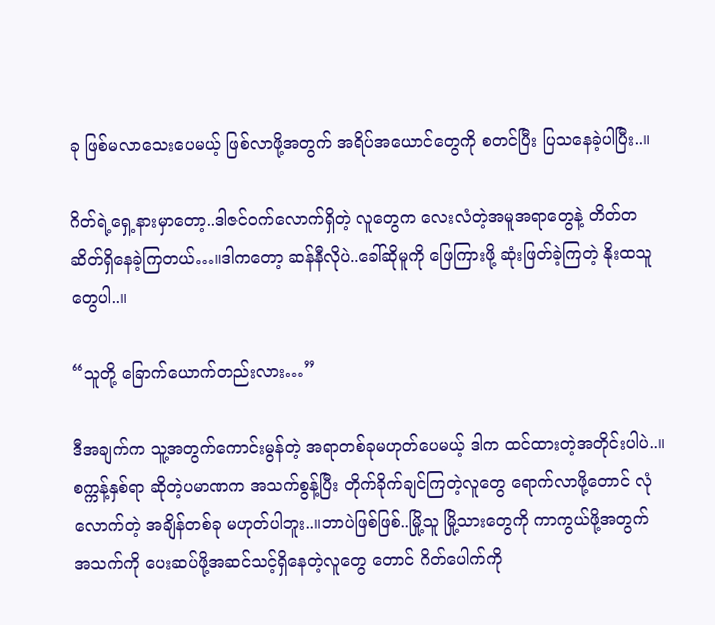ခု ဖြစ်မလာသေးပေမယ့် ဖြစ်လာဖို့အတွက် အရိပ်အယောင်တွေကို စတင်ပြီး ပြသနေခဲ့ပါပြီး..။

ဂိတ်ရဲ့ရှေ့နားမှာတော့..ဒါဇင်ဝက်လောက်ရှိတဲ့ လူတွေက လေးလံတဲ့အမူအရာတွေနဲ့ တိတ်တဆိတ်ရှိနေခဲ့ကြတယ်…။ဒါကတော့ ဆန်နီလိုပဲ..ခေါ်ဆိုမူကို ဖြေကြားဖို့ ဆုံးဖြတ်ခဲ့ကြတဲ့ နိုးထသူ တွေပါ..။

“သူတို့ ခြောက်ယောက်တည်းလား…”

ဒီအချက်က သူ့အတွက်ကောင်းမွန်တဲ့ အရာတစ်ခုမဟုတ်ပေမယ့် ဒါက ထင်ထားတဲ့အတိုင်းပါပဲ..။စက္ကန့်နှစ်ရာ ဆိုတဲ့ပမာဏက အသက်စွန့်ပြီး တိုက်ခိုက်ချင်ကြတဲ့လူတွေ ရောက်လာဖို့တောင် လုံလောက်တဲ့ အချိန်တစ်ခု မဟုတ်ပါဘူး..။ဘာပဲဖြစ်ဖြစ်..မြို့သူ မြို့သားတွေကို ကာကွယ်ဖို့အတွက် အသက်ကို ပေးဆပ်ဖို့အဆင်သင့်ရှိနေတဲ့လူတွေ တောင် ဂိတ်ပေါက်ကို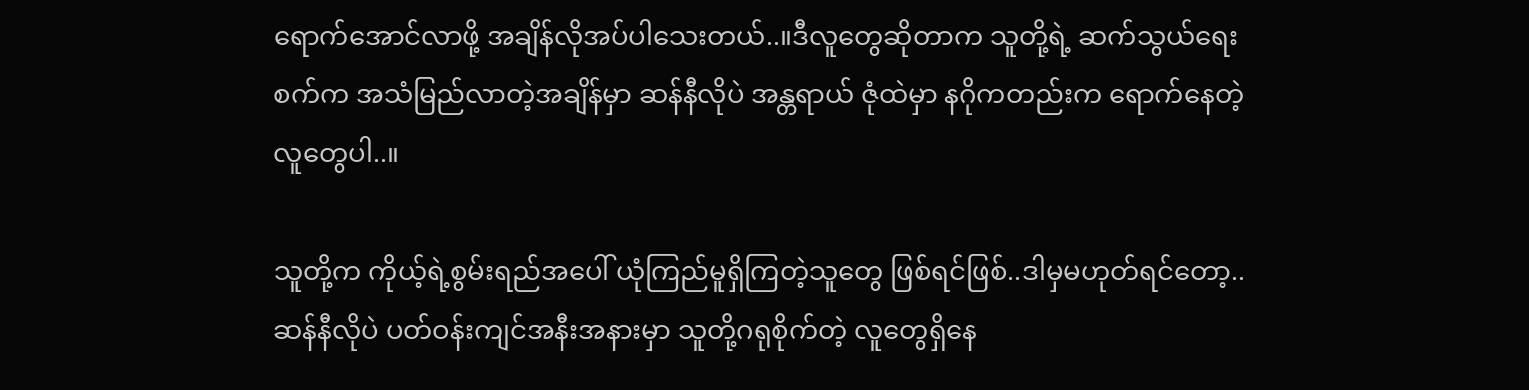ရောက်အောင်လာဖို့ အချိန်လိုအပ်ပါသေးတယ်..။ဒီလူတွေဆိုတာက သူတို့ရဲ့ ဆက်သွယ်ရေးစက်က အသံမြည်လာတဲ့အချိန်မှာ ဆန်နီလိုပဲ အန္တရာယ် ဇုံထဲမှာ နဂိုကတည်းက ရောက်နေတဲ့လူတွေပါ..။

သူတို့က ကိုယ့်ရဲ့စွမ်းရည်အပေါ် ယုံကြည်မူရှိကြတဲ့သူတွေ ဖြစ်ရင်ဖြစ်..ဒါမှမဟုတ်ရင်တော့..ဆန်နီလိုပဲ ပတ်ဝန်းကျင်အနီးအနားမှာ သူတို့ဂရုစိုက်တဲ့ လူတွေရှိနေ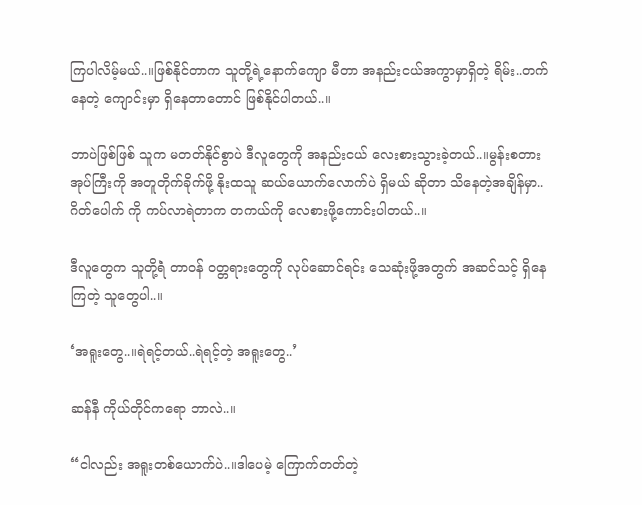ကြပါလိမ့်မယ်..။ဖြစ်နိုင်တာက သူတို့ရဲ့နောက်ကျော မီတာ အနည်းငယ်အကွာမှာရှိတဲ့ ရိမ်း..တက်နေတဲ့ ကျောင်းမှာ ရှိနေတာတောင် ဖြစ်နိုင်ပါတယ်..။

ဘာပဲဖြစ်ဖြစ် သူက မတတ်နိုင်စွာပဲ ဒီလူတွေကို အနည်းငယ် လေးစားသွားခဲ့တယ်..။မွန်းစတားအုပ်ကြီးကို အတူတိုက်ခိုက်ဖို့ နိုးထသူ ဆယ်ယောက်လောက်ပဲ ရှိမယ် ဆိုတာ သိနေတဲ့အချိန်မှာ..ဂိတ်ပေါက် ကို ကပ်လာရဲတာက တကယ်ကို လေစားဖို့ကောင်းပါတယ်..။

ဒီလူတွေက သူတို့ရဲံ တာဝန် ဝတ္တရားတွေကို လုပ်ဆောင်ရင်း သေဆုံးဖို့အတွက် အဆင်သင့် ရှိနေကြတဲ့ သူတွေပါ..။

‘အရူးတွေ..။ရဲရင့်တယ်..ရဲရင့်တဲ့ အရူးတွေ..’

ဆန်နီ ကိုယ်တိုင်ကရော ဘာလဲ..။

“ငါလည်း အရူးတစ်ယောက်ပဲ..။ဒါပေမဲ့ ကြောက်တတ်တဲ့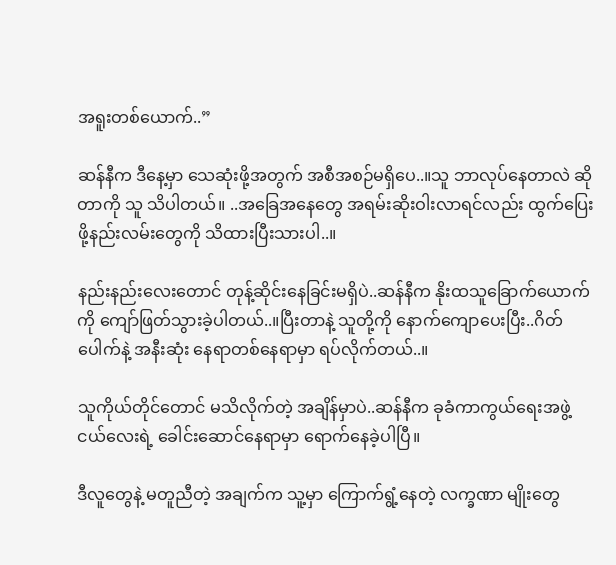အရူးတစ်ယောက်..”

ဆန်နီက ဒီနေ့မှာ သေဆုံးဖို့အတွက် အစီအစဉ်မရှိပေ..။သူ ဘာလုပ်နေတာလဲ ဆိုတာကို သူ သိပါတယ်။ ..အခြေအနေတွေ အရမ်းဆိုးဝါးလာရင်လည်း ထွက်ပြေးဖို့နည်းလမ်းတွေကို သိထားပြီးသားပါ..။

နည်းနည်းလေးတောင် တုန့်ဆိုင်းနေခြင်းမရှိပဲ..ဆန်နီက နိုးထသူခြောက်ယောက်ကို ကျော်ဖြတ်သွားခဲ့ပါတယ်..။ပြီးတာနဲ့ သူတို့ကို နောက်ကျောပေးပြီး..ဂိတ်ပေါက်နဲ့ အနီးဆုံး နေရာတစ်နေရာမှာ ရပ်လိုက်တယ်..။

သူကိုယ်တိုင်တောင် မသိလိုက်တဲ့ အချိန်မှာပဲ..ဆန်နီက ခုခံကာကွယ်ရေးအဖွဲ့ငယ်လေးရဲ့ ခေါင်းဆောင်နေရာမှာ ရောက်နေခဲ့ပါပြီ။

ဒီလူတွေနဲ့ မတူညီတဲ့ အချက်က သူ့မှာ ကြောက်ရွံ့နေတဲ့ လက္ခဏာ မျိုးတွေ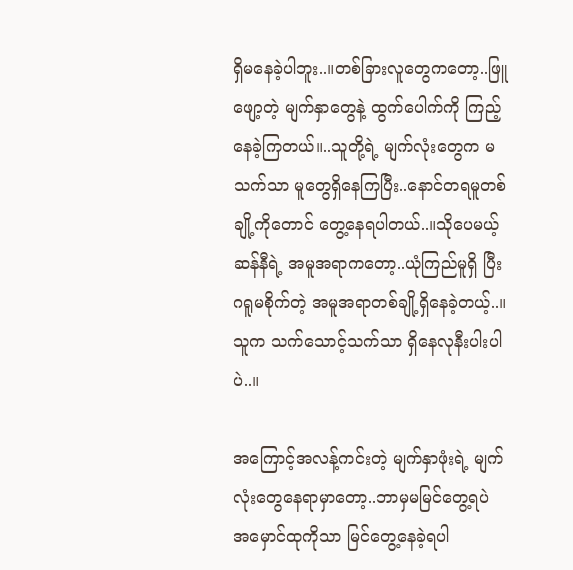ရှိမနေခဲ့ပါဘူး..။တစ်ခြားလူတွေကတော့..ဖြူဖျော့တဲ့ မျက်နှာတွေနဲ့ ထွက်ပေါက်ကို ကြည့်နေခဲ့ကြတယ်။..သူတို့ရဲ့ မျက်လုံးတွေက မသက်သာ မူတွေရှိနေကြပြီး..နောင်တရမူတစ်ချို့ကိုတောင် တွေ့နေရပါတယ်..။သိုပေမယ့် ဆန်နီရဲ့ အမူအရာကတော့..ယုံကြည်မူရှိ ပြီး ဂရူမစိုက်တဲ့ အမူအရာတစ်ချို့ရှိနေခဲ့တယ့်..။သူက သက်သောင့်သက်သာ ရှိနေလုနီးပါးပါပဲ..။

အကြောင့်အလန့်ကင်းတဲ့ မျက်နှာဖုံးရဲ့ မျက်လုံးတွေနေရာမှာတော့..ဘာမှမမြင်တွေ့ရပဲ အမှောင်ထုကိုသာ မြင်တွေ့နေခဲ့ရပါ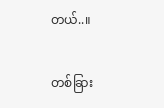တယ်..။

တစ်ခြား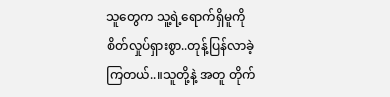သူတွေက သူ့ရဲ့ရောက်ရှိမူကို စိတ်လှုပ်ရှားစွာ..တုန့်ပြန်လာခဲ့ကြတယ်..။သူတို့နဲ့ အတူ တိုက်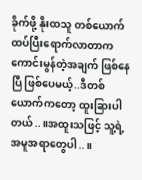ခိုက်ဖို့ နိုးထသူ တစ်ယောက် ထပ်ပြီးရောက်လာတာက ကောင်းမွန်တဲ့အချက် ဖြစ်နေပြီ ဖြစ်ပေမယ့်..ဒီတစ်ယောက်ကတော့ ထူးခြားပါတယ်..။အထူးသဖြင့် သူ့ရဲ့ အမူအရာတွေပါ..။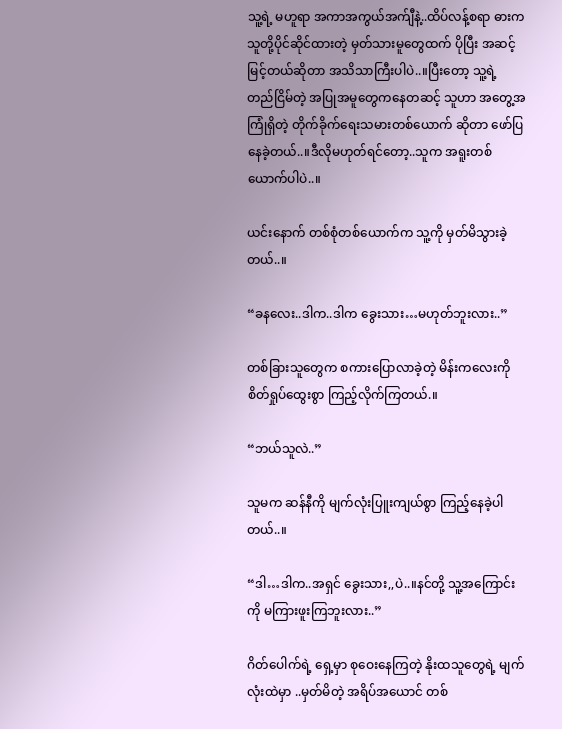သူ့ရဲ့ မဟူရာ အကာအကွယ်အက်ျီနဲ့..ထိပ်လန့်စရာ ဓားက သူတို့ပိုင်ဆိုင်ထားတဲ့ မှတ်သားမူတွေထက် ပိုပြီး အဆင့်မြင့်တယ်ဆိုတာ အသိသာကြီးပါပဲ..။ပြီးတော့ သူ့ရဲ့ တည်ငြိမ်တဲ့ အပြုအမူတွေကနေတဆင့် သူဟာ အတွေ့အကြုံရှိတဲ့ တိုက်ခိုက်ရေးသမားတစ်ယောက် ဆိုတာ ဖော်ပြနေခဲ့တယ်..။ဒီလိုမဟုတ်ရင်တော့..သူက အရူးတစ်ယောက်ပါပဲ..။

ယင်းနောက် တစ်စုံတစ်ယောက်က သူ့ကို မှတ်မိသွားခဲ့တယ်..။

“ခနလေး..ဒါက..ဒါက ခွေးသား…မဟုတ်ဘူးလား..”

တစ်ခြားသူတွေက စကားပြောလာခဲ့တဲ့ မိန်းကလေးကို စိတ်ရှုပ်ထွေးစွာ ကြည့်လိုက်ကြတယ်.။

“ဘယ်သူလဲ..”

သူမက ဆန်နီကို မျက်လုံးပြူးကျယ်စွာ ကြည့်နေခဲ့ပါတယ်..။

“ဒါ…ဒါက..အရှင် ခွေးသား,,ပဲ..။နင်တို့ သူ့အကြောင်းကို မကြားဖူးကြဘူးလား..”

ဂိတ်ပေါက်ရဲ့ ရှေ့မှာ စုဝေးနေကြတဲ့ နိုးထသူတွေရဲ့ မျက်လုံးထဲမှာ ..မှတ်မိတဲ့ အရိပ်အယောင် တစ်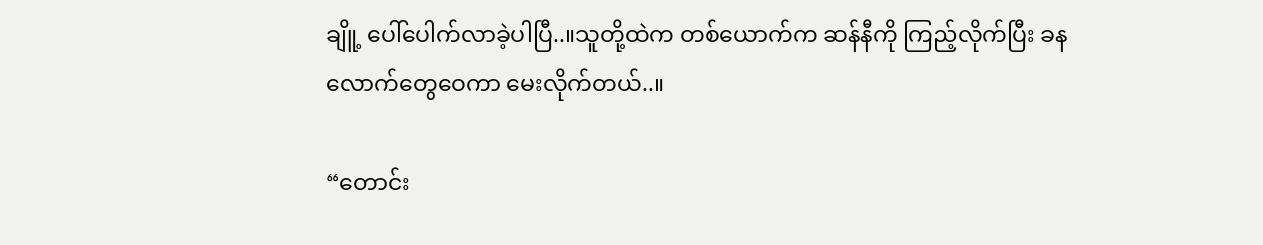ချိူ့ ပေါ်ပေါက်လာခဲ့ပါပြီ..။သူတို့ထဲက တစ်ယောက်က ဆန်နီကို ကြည့်လိုက်ပြီး ခနလောက်တွေဝေကာ မေးလိုက်တယ်..။

“တောင်း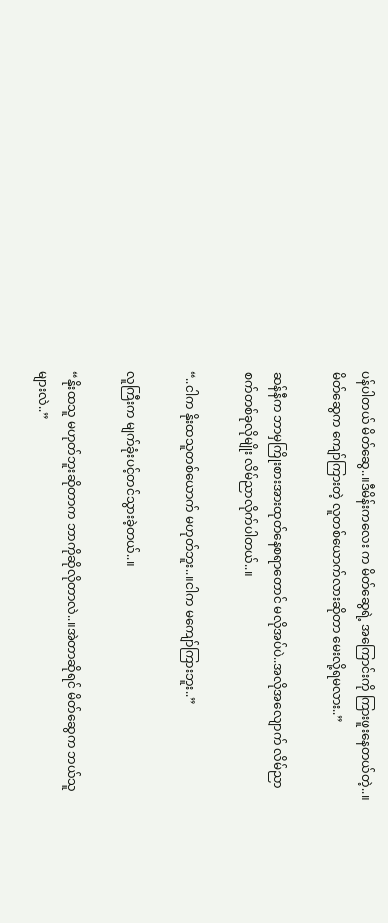ပန်ပါတယ် မိတ်ဆွေ..။ဒီမိန်းကလေး က မိတ်ဆွေရဲ့ အကြောင်းကို ကြားဖူးနေတယ်တဲ့..။မိတ်ဆွေက ကျော်ကြားတဲ့ လူတစ်ယောက်လားဆိုတာ မေးလို့ရမလား..”

ဆန်နီက ဘာမှကြိုးစားအားထုတ်နေစရာတောင် မလိုအပ်ပဲ..အလိုအလျောက် လိမ်ညာစက်တစ်ခုလိုမျိုး လိမ်ညာလိုက်ပါတယ်..။

“..ငါက နိုးထသူတစ်ယောက် မဟုတ်ဘူး..။ငါက မကျော်ကြားဘူး..”

လူကြီးက မျက်ခုံးပင့်တင်သွားခဲ့တယ်..။

“နိုးထသူ မဟုတ်ဘူးဆိုတာက ဘာကိုဆိုလိုတာလဲ..။အဲတာဆိုရင် မိတ်ဆွေက ဘယ်သူများလဲ..”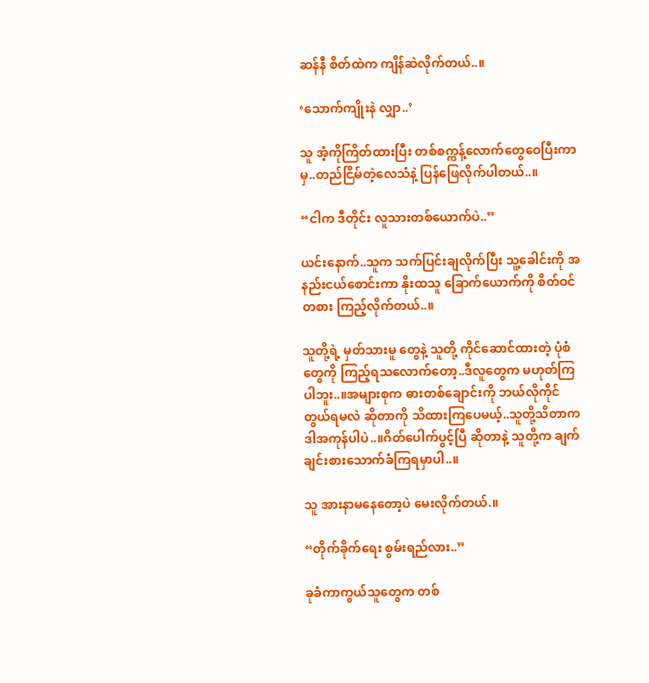ဆန်နီ စိတ်ထဲက ကျိန်ဆဲလိုက်တယ်..။

‘သောက်ကျိုးနဲ လျှာ..’

သူ အံ့ကိုကြိတ်ထားပြီး တစ်စက္ကန့်လောက်တွေဝေပြီးကာမှ..တည်ငြိမ်တဲ့လေသံနဲ့ ပြန်ဖြေလိုက်ပါတယ်..။

“ငါက ဒီတိုင်း လူသားတစ်ယောက်ပဲ..”

ယင်းနောက်..သူက သက်ပြင်းချလိုက်ပြီး သူ့ခေါင်းကို အနည်းငယ်စောင်းကာ နိုးထသူ ခြောက်ယောက်ကို စိတ်ဝင်တစား ကြည့်လိုက်တယ်..။

သူတို့ရဲ့ မှတ်သားမူ တွေနဲ့ သူတို့ ကိုင်ဆောင်ထားတဲ့ ပုံစံတွေကို ကြည့်ရသလောက်တော့..ဒီလူတွေက မဟုတ်ကြပါဘူး..။အများစုက ဓားတစ်ချောင်းကို ဘယ်လိုကိုင်တွယ်ရမလဲ ဆိုတာကို သိထားကြပေမယ့်..သူတို့သိတာက ဒါအကုန်ပါပဲ..။ဂိတ်ပေါက်ပွင့်ပြီ ဆိုတာနဲ့ သူတို့က ချက်ချင်းစားသောက်ခံကြရမှာပါ..။

သူ အားနာမနေတော့ပဲ မေးလိုက်တယ်.။

“တိုက်ခိုက်ရေး စွမ်းရည်လား..”

ခုခံကာကွယ်သူတွေက တစ်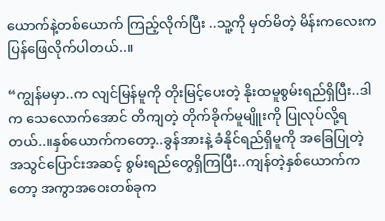ယောက်နဲ့တစ်ယောက် ကြည့်လိုက်ပြီး ..သူ့ကို မှတ်မိတဲ့ မိန်းကလေးက ပြန်ဖြေလိုက်ပါတယ်..။

“ကျွန်မမှာ..က လျင်မြန်မူကို တိုးမြင့်ပေးတဲ့ နိုးထမူစွမ်းရည်ရှိပြီး..ဒါက သေလောက်အောင် တိကျတဲ့ တိုက်ခိုက်မူမျိူးကို ပြုလုပ်လို့ရတယ်..။နှစ်ယောက်ကတော့..ခွန်အားနဲ့ ခံနိုင်ရည်ရှိမူကို အခြေပြုတဲ့ အသွင်ပြောင်းအဆင့် စွမ်းရည်တွေရှိကြပြီး..ကျန်တဲ့နှစ်ယောက်ကတော့ အကွာအဝေးတစ်ခုက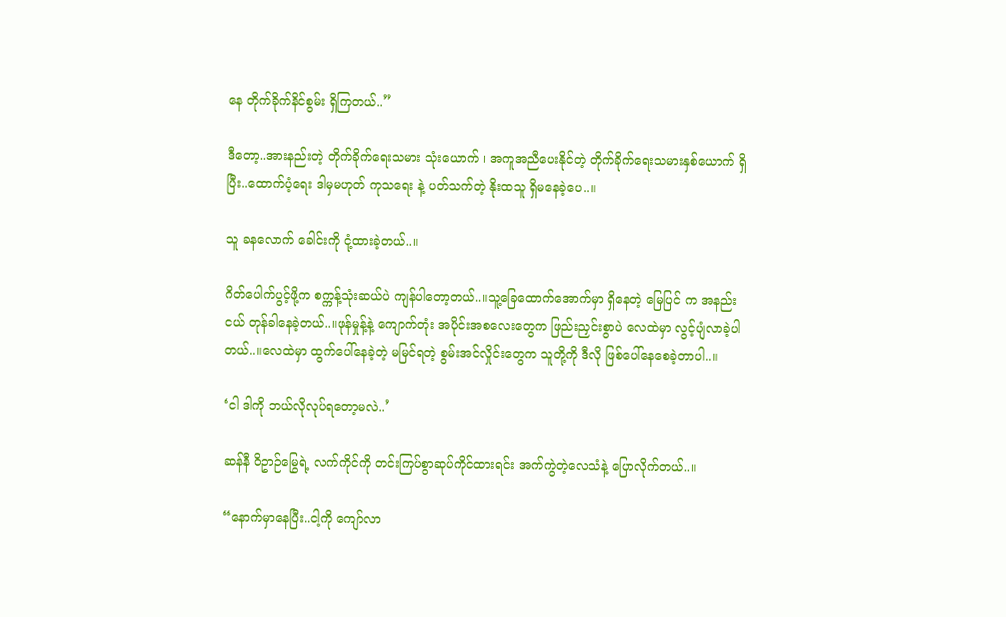နေ တိုက်ခိုက်နိင်စွမ်း ရှိကြတယ်..”

ဒီတော့..အားနည်းတဲ့ တိုက်ခိုက်ရေးသမား သုံးယောက် ၊ အကူအညီပေးနိုင်တဲ့ တိုက်ခိုက်ရေးသမားနှစ်ယောက် ရှိပြီး..ထောက်ပံ့ရေး ဒါမှမဟုတ် ကုသရေး နဲ့ ပတ်သက်တဲ့ နိုးထသူ ရှိမနေခဲ့ပေ..။

သူ ခနလောက် ခေါင်းကို ငုံ့ထားခဲ့တယ်..။

ဂိတ်ပေါက်ပွင့်ဖို့က စက္ကန့်သုံးဆယ်ပဲ ကျန်ပါတော့တယ်..။သူ့ခြေထောက်အောက်မှာ ရှိနေတဲ့ မြေပြင် က အနည်းငယ် တုန်ခါနေခဲ့တယ်..။ဖုန်မှုန့်နဲ့ ကျောက်တုံး အပိုင်းအစလေးတွေက ဖြည်းညှင်းစွာပဲ လေထဲမှာ လွင့်ပျံလာခဲ့ပါတယ်..။လေထဲမှာ ထွက်ပေါ်နေခဲ့တဲ့ မမြင်ရတဲ့ စွမ်းအင်လှိုင်းတွေက သူတို့ကို ဒီလို ဖြစ်ပေါ်နေစေခဲ့တာပါ..။

‘ငါ ဒါကို ဘယ်လိုလုပ်ရတော့မလဲ..’

ဆန်နီ ဝိဥာဉ်မြွေရဲ့ လက်ကိုင်ကို တင်းကြပ်စွာဆုပ်ကိုင်ထားရင်း အက်ကွဲတဲ့လေသံနဲ့ ပြောလိုက်တယ်..။

“နောက်မှာနေပြီး..ငါ့ကို ကျော်လာ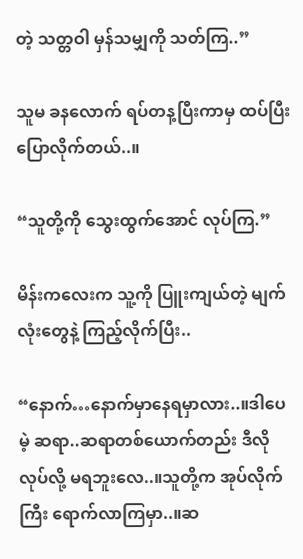တဲ့ သတ္တဝါ မှန်သမျှကို သတ်ကြ..”

သူမ ခနလောက် ရပ်တန့ပြီးကာမှ ထပ်ပြီးပြောလိုက်တယ်..။

“သူတို့ကို သွေးထွက်အောင် လုပ်ကြ.”

မိန်းကလေးက သူ့ကို ပြူးကျယ်တဲ့ မျက်လုံးတွေနဲ့ ကြည့်လိုက်ပြီး..

“နောက်…နောက်မှာနေရမှာလား..။ဒါပေမဲ့ ဆရာ..ဆရာတစ်ယောက်တည်း ဒီလိုလုပ်လို့ မရဘူးလေ..။သူတို့က အုပ်လိုက်ကြီး ရောက်လာကြမှာ..။ဆ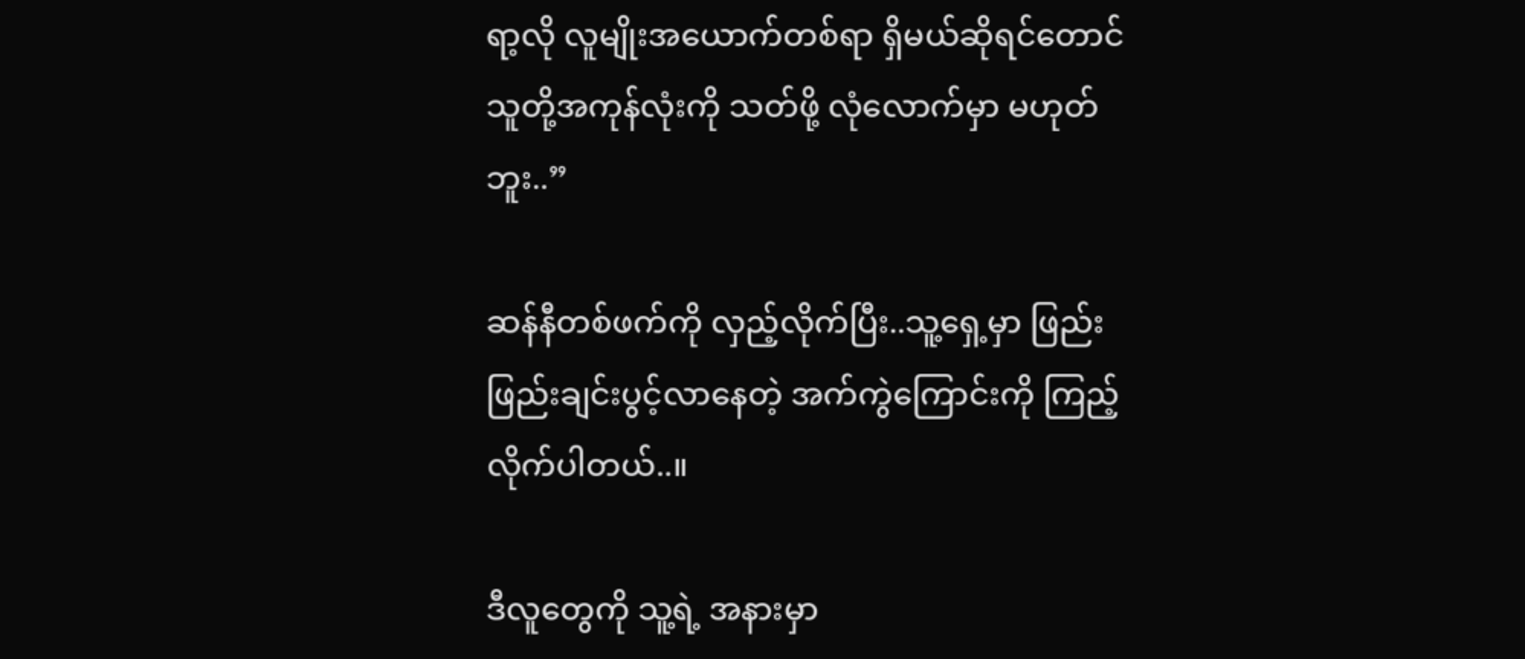ရာ့လို လူမျိုးအယောက်တစ်ရာ ရှိမယ်ဆိုရင်တောင် သူတို့အကုန်လုံးကို သတ်ဖို့ လုံလောက်မှာ မဟုတ်ဘူး..”

ဆန်နီတစ်ဖက်ကို လှည့်လိုက်ပြီး..သူ့ရှေ့မှာ ဖြည်းဖြည်းချင်းပွင့်လာနေတဲ့ အက်ကွဲကြောင်းကို ကြည့်လိုက်ပါတယ်..။

ဒီလူတွေကို သူ့ရဲ့ အနားမှာ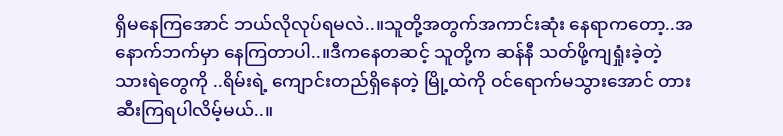ရှိမနေကြအောင် ဘယ်လိုလုပ်ရမလဲ..။သူတို့အတွက်အကာင်းဆုံး နေရာကတော့..အနောက်ဘက်မှာ နေကြတာပါ..။ဒီကနေတဆင့် သူတို့က ဆန်နီ သတ်ဖို့ကျရှုံးခဲ့တဲ့ သားရဲတွေကို ..ရိမ်းရဲ့ ကျောင်းတည်ရှိနေတဲ့ မြို့ထဲကို ဝင်ရောက်မသွားအောင် တားဆီးကြရပါလိမ့်မယ်..။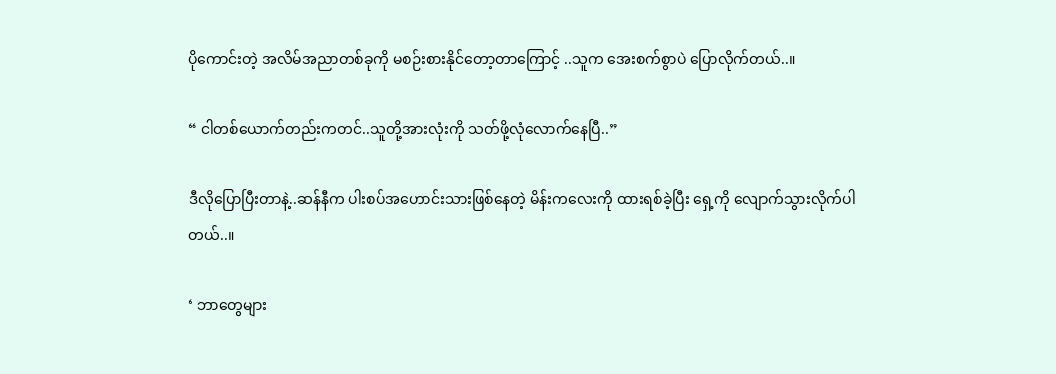ပိုကောင်းတဲ့ အလိမ်အညာတစ်ခုကို မစဉ်းစားနိုင်တော့တာကြောင့် ..သူက အေးစက်စွာပဲ ပြောလိုက်တယ်..။

“ ငါတစ်ယောက်တည်းကတင်..သူတို့အားလုံးကို သတ်ဖို့လုံလောက်နေပြီ..”

ဒီလိုပြောပြီးတာနဲ့..ဆန်နီက ပါးစပ်အဟောင်းသားဖြစ်နေတဲ့ မိန်းကလေးကို ထားရစ်ခဲ့ပြီး ရှေ့ကို လျောက်သွားလိုက်ပါတယ်..။

‘ ဘာတွေများ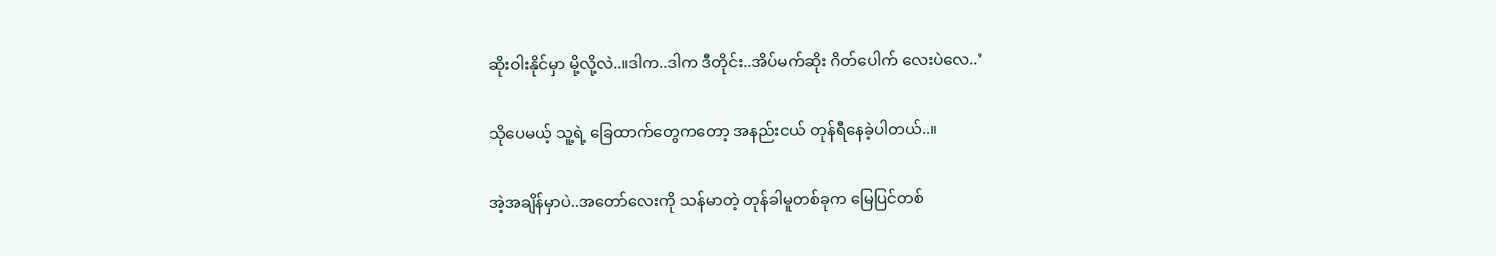ဆိုးဝါးနိုင်မှာ မို့လို့လဲ..။ဒါက..ဒါက ဒီတိုင်း..အိပ်မက်ဆိုး ဂိတ်ပေါက် လေးပဲလေ..’

သိုပေမယ့် သူ့ရဲ့ ခြေထာက်တွေကတော့ အနည်းငယ် တုန်ရီနေခဲ့ပါတယ်..။

အဲ့အချိန်မှာပဲ..အတော်လေးကို သန်မာတဲ့ တုန်ခါမူတစ်ခုက မြေပြင်တစ်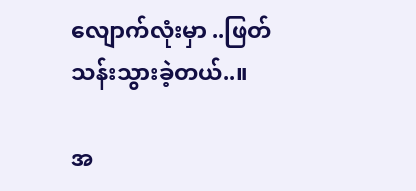လျောက်လုံးမှာ ..ဖြတ်သန်းသွားခဲ့တယ်..။

အ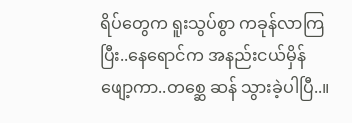ရိပ်တွေက ရူးသွပ်စွာ ကခုန်လာကြပြီး..နေရောင်က အနည်းငယ်မှိန်ဖျော့ကာ..တစ္ဆေ ဆန် သွားခဲ့ပါပြီ..။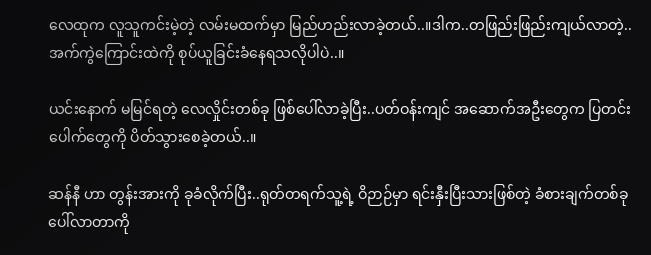လေထုက လူသူကင်းမဲ့တဲ့ လမ်းမထက်မှာ မြည်ဟည်းလာခဲ့တယ်..။ဒါက..တဖြည်းဖြည်းကျယ်လာတဲ့..အက်ကွဲကြောင်းထဲကို စုပ်ယူခြင်းခံနေရသလိုပါပဲ..။

ယင်းနောက် မမြင်ရတဲ့ လေလှိုင်းတစ်ခု ဖြစ်ပေါ်လာခဲ့ပြီး..ပတ်ဝန်းကျင် အဆောက်အဦးတွေက ပြတင်းပေါက်တွေကို ပိတ်သွားစေခဲ့တယ်..။

ဆန်နီ ဟာ တွန်းအားကို ခုခံလိုက်ပြီး..ရုတ်တရက်သူ့ရဲ့ ဝိဉာဉ်မှာ ရင်းနှီးပြီးသားဖြစ်တဲ့ ခံစားချက်တစ်ခု ပေါ်လာတာကို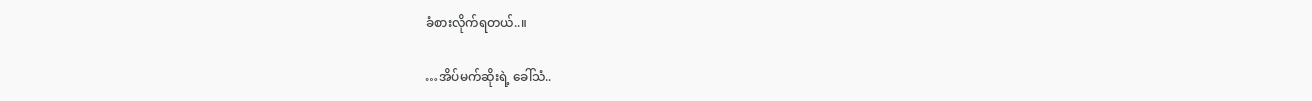ခံစားလိုက်ရတယ်..။

…အိပ်မက်ဆိုးရဲ့ ခေါ်သံ..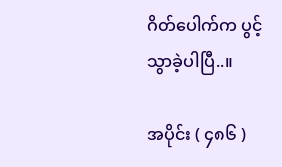ဂိတ်ပေါက်က ပွင့်သွာခဲ့ပါပြီ..။

အပိုင်း ( ၄၈၆ )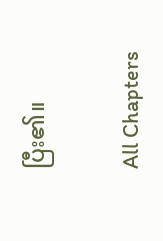ပြီး၏။

All Chapters